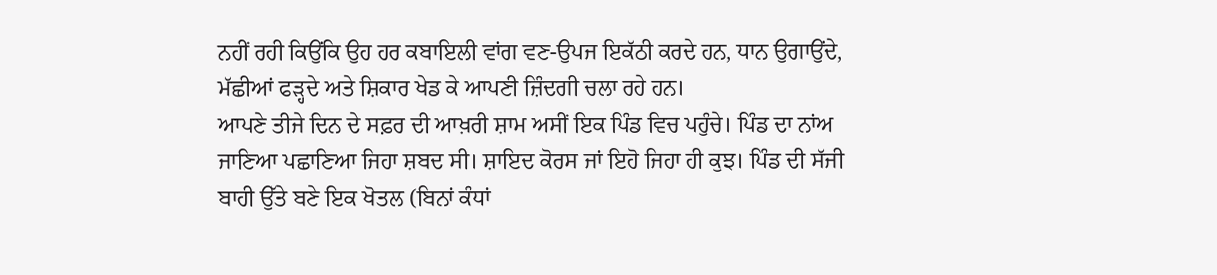ਨਹੀਂ ਰਹੀ ਕਿਉਂਕਿ ਉਹ ਹਰ ਕਬਾਇਲੀ ਵਾਂਗ ਵਣ-ਉਪਜ ਇਕੱਠੀ ਕਰਦੇ ਹਨ, ਧਾਨ ਉਗਾਉਂਦੇ, ਮੱਛੀਆਂ ਫੜ੍ਹਦੇ ਅਤੇ ਸ਼ਿਕਾਰ ਖੇਡ ਕੇ ਆਪਣੀ ਜ਼ਿੰਦਗੀ ਚਲਾ ਰਹੇ ਹਨ।
ਆਪਣੇ ਤੀਜੇ ਦਿਨ ਦੇ ਸਫ਼ਰ ਦੀ ਆਖ਼ਰੀ ਸ਼ਾਮ ਅਸੀਂ ਇਕ ਪਿੰਡ ਵਿਚ ਪਹੁੰਚੇ। ਪਿੰਡ ਦਾ ਨਾਂਅ ਜਾਣਿਆ ਪਛਾਣਿਆ ਜਿਹਾ ਸ਼ਬਦ ਸੀ। ਸ਼ਾਇਦ ਕੋਰਸ ਜਾਂ ਇਹੋ ਜਿਹਾ ਹੀ ਕੁਝ। ਪਿੰਡ ਦੀ ਸੱਜੀ ਬਾਹੀ ਉੱਤੇ ਬਣੇ ਇਕ ਖੋਤਲ (ਬਿਨਾਂ ਕੰਧਾਂ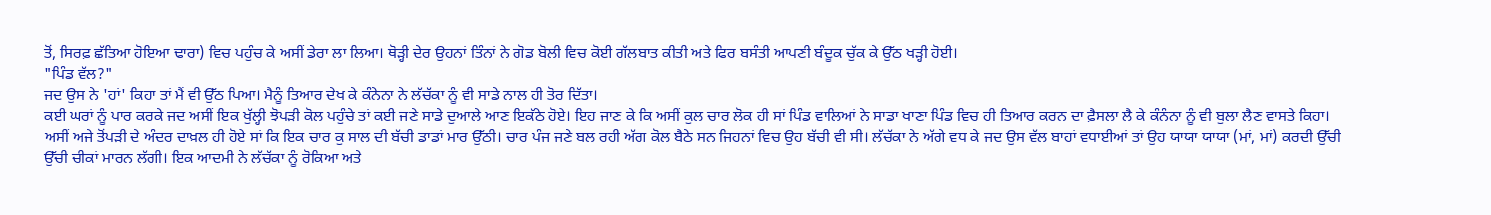ਤੋਂ, ਸਿਰਫ਼ ਛੱਤਿਆ ਹੋਇਆ ਢਾਰਾ) ਵਿਚ ਪਹੁੰਚ ਕੇ ਅਸੀਂ ਡੇਰਾ ਲਾ ਲਿਆ। ਥੋੜ੍ਹੀ ਦੇਰ ਉਹਨਾਂ ਤਿੰਨਾਂ ਨੇ ਗੋਡ ਬੋਲੀ ਵਿਚ ਕੋਈ ਗੱਲਬਾਤ ਕੀਤੀ ਅਤੇ ਫਿਰ ਬਸੰਤੀ ਆਪਣੀ ਬੰਦੂਕ ਚੁੱਕ ਕੇ ਉੱਠ ਖੜ੍ਹੀ ਹੋਈ।
"ਪਿੰਡ ਵੱਲ?"
ਜਦ ਉਸ ਨੇ 'ਹਾਂ' ਕਿਹਾ ਤਾਂ ਮੈਂ ਵੀ ਉੱਠ ਪਿਆ। ਮੈਨੂੰ ਤਿਆਰ ਦੇਖ ਕੇ ਕੰਨੇਨਾ ਨੇ ਲੱਚੱਕਾ ਨੂੰ ਵੀ ਸਾਡੇ ਨਾਲ ਹੀ ਤੋਰ ਦਿੱਤਾ।
ਕਈ ਘਰਾਂ ਨੂੰ ਪਾਰ ਕਰਕੇ ਜਦ ਅਸੀਂ ਇਕ ਖੁੱਲ੍ਹੀ ਝੋਪੜੀ ਕੋਲ ਪਹੁੰਚੇ ਤਾਂ ਕਈ ਜਣੇ ਸਾਡੇ ਦੁਆਲੇ ਆਣ ਇਕੱਠੇ ਹੋਏ। ਇਹ ਜਾਣ ਕੇ ਕਿ ਅਸੀਂ ਕੁਲ ਚਾਰ ਲੋਕ ਹੀ ਸਾਂ ਪਿੰਡ ਵਾਲਿਆਂ ਨੇ ਸਾਡਾ ਖਾਣਾ ਪਿੰਡ ਵਿਚ ਹੀ ਤਿਆਰ ਕਰਨ ਦਾ ਫ਼ੈਸਲਾ ਲੈ ਕੇ ਕੰਨੰਨਾ ਨੂੰ ਵੀ ਬੁਲਾ ਲੈਣ ਵਾਸਤੇ ਕਿਹਾ। ਅਸੀਂ ਅਜੇ ਤੋਂਪੜੀ ਦੇ ਅੰਦਰ ਦਾਖ਼ਲ ਹੀ ਹੋਏ ਸਾਂ ਕਿ ਇਕ ਚਾਰ ਕੁ ਸਾਲ ਦੀ ਬੱਚੀ ਡਾਡਾਂ ਮਾਰ ਉੱਠੀ। ਚਾਰ ਪੰਜ ਜਣੇ ਬਲ ਰਹੀ ਅੱਗ ਕੋਲ ਬੈਠੇ ਸਨ ਜਿਹਨਾਂ ਵਿਚ ਉਹ ਬੱਚੀ ਵੀ ਸੀ। ਲੱਚੱਕਾ ਨੇ ਅੱਗੇ ਵਧ ਕੇ ਜਦ ਉਸ ਵੱਲ ਬਾਹਾਂ ਵਧਾਈਆਂ ਤਾਂ ਉਹ ਯਾਯਾ ਯਾਯਾ (ਮਾਂ, ਮਾਂ) ਕਰਦੀ ਉੱਚੀ ਉੱਚੀ ਚੀਕਾਂ ਮਾਰਨ ਲੱਗੀ। ਇਕ ਆਦਮੀ ਨੇ ਲੱਚੱਕਾ ਨੂੰ ਰੋਕਿਆ ਅਤੇ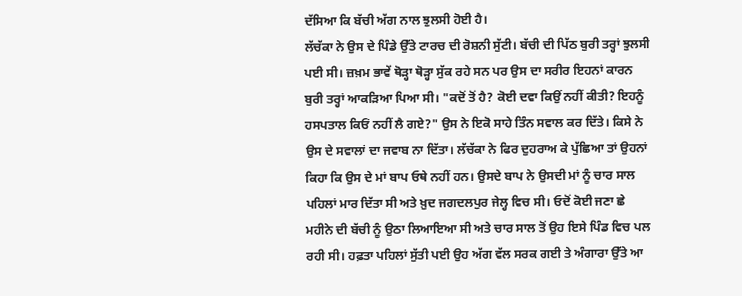ਦੱਸਿਆ ਕਿ ਬੱਚੀ ਅੱਗ ਨਾਲ ਝੁਲਸੀ ਹੋਈ ਹੈ।
ਲੱਚੱਕਾ ਨੇ ਉਸ ਦੇ ਪਿੰਡੇ ਉੱਤੇ ਟਾਰਚ ਦੀ ਰੋਸ਼ਨੀ ਸੁੱਟੀ। ਬੱਚੀ ਦੀ ਪਿੱਠ ਬੁਰੀ ਤਰ੍ਹਾਂ ਝੁਲਸੀ ਪਈ ਸੀ। ਜ਼ਖ਼ਮ ਭਾਵੇਂ ਥੋੜ੍ਹਾ ਥੋੜ੍ਹਾ ਸੁੱਕ ਰਹੇ ਸਨ ਪਰ ਉਸ ਦਾ ਸਰੀਰ ਇਹਨਾਂ ਕਾਰਨ ਬੁਰੀ ਤਰ੍ਹਾਂ ਆਕੜਿਆ ਪਿਆ ਸੀ। "ਕਦੋਂ ਤੋਂ ਹੈ? ਕੋਈ ਦਵਾ ਕਿਉਂ ਨਹੀਂ ਕੀਤੀ? ਇਹਨੂੰ ਹਸਪਤਾਲ ਕਿਓਂ ਨਹੀਂ ਲੈ ਗਏ?" ਉਸ ਨੇ ਇਕੋ ਸਾਹੇ ਤਿੰਨ ਸਵਾਲ ਕਰ ਦਿੱਤੇ। ਕਿਸੇ ਨੇ ਉਸ ਦੇ ਸਵਾਲਾਂ ਦਾ ਜਵਾਬ ਨਾ ਦਿੱਤਾ। ਲੱਚੱਕਾ ਨੇ ਫਿਰ ਦੁਹਰਾਅ ਕੇ ਪੁੱਛਿਆ ਤਾਂ ਉਹਨਾਂ ਕਿਹਾ ਕਿ ਉਸ ਦੇ ਮਾਂ ਬਾਪ ਓਥੇ ਨਹੀਂ ਹਨ। ਉਸਦੇ ਬਾਪ ਨੇ ਉਸਦੀ ਮਾਂ ਨੂੰ ਚਾਰ ਸਾਲ ਪਹਿਲਾਂ ਮਾਰ ਦਿੱਤਾ ਸੀ ਅਤੇ ਖ਼ੁਦ ਜਗਦਲਪੁਰ ਜੇਲ੍ਹ ਵਿਚ ਸੀ। ਓਦੋਂ ਕੋਈ ਜਣਾ ਛੇ ਮਹੀਨੇ ਦੀ ਬੱਚੀ ਨੂੰ ਉਠਾ ਲਿਆਇਆ ਸੀ ਅਤੇ ਚਾਰ ਸਾਲ ਤੋਂ ਉਹ ਇਸੇ ਪਿੰਡ ਵਿਚ ਪਲ ਰਹੀ ਸੀ। ਹਫ਼ਤਾ ਪਹਿਲਾਂ ਸੁੱਤੀ ਪਈ ਉਹ ਅੱਗ ਵੱਲ ਸਰਕ ਗਈ ਤੇ ਅੰਗਾਰਾ ਉੱਤੇ ਆ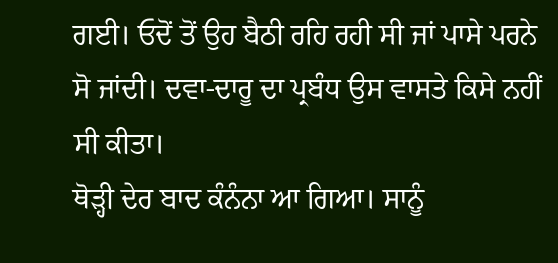ਗਈ। ਓਦੋਂ ਤੋਂ ਉਹ ਬੈਠੀ ਰਹਿ ਰਹੀ ਸੀ ਜਾਂ ਪਾਸੇ ਪਰਨੇ ਸੋ ਜਾਂਦੀ। ਦਵਾ-ਦਾਰੂ ਦਾ ਪ੍ਰਬੰਧ ਉਸ ਵਾਸਤੇ ਕਿਸੇ ਨਹੀਂ ਸੀ ਕੀਤਾ।
ਥੋੜ੍ਹੀ ਦੇਰ ਬਾਦ ਕੰਨੰਨਾ ਆ ਗਿਆ। ਸਾਨੂੰ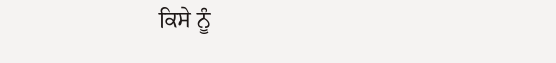ਕਿਸੇ ਨੂੰ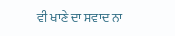ਵੀ ਖਾਣੇ ਦਾ ਸਵਾਦ ਨਾ